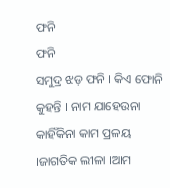ଫନି
ଫନି
ସମୁଦ୍ର ଝଡ଼ ଫନି । କିଏ ଫୋନି କୁହନ୍ତି । ନାମ ଯାହେଉନା କାହିଁକିନା କାମ ପ୍ରଳୟ ।ଜାଗତିକ ଲୀଳା ।ଆମ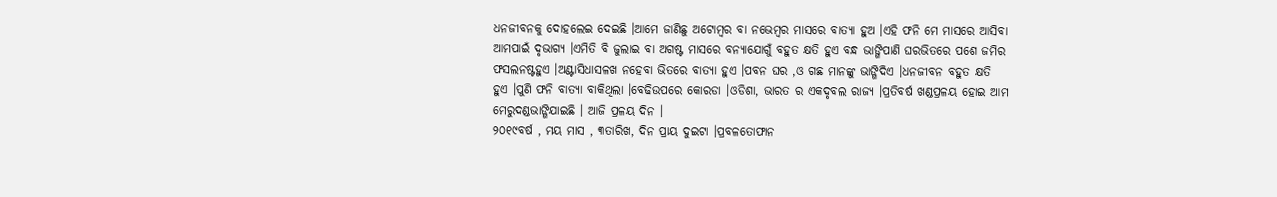ଧନଜୀବନକୁ ଦୋହଲେଇ ଦେଇଛି ।ଆମେ ଜାଣିଛୁ ଅଟୋମ୍ବର ବା ନଭେମ୍ବର ମାସରେ ବାତ୍ୟା ହୁଅ ।ଏହି ଫନି ମେ ମାସରେ ଆସିବା ଆମପାଇଁ ଦୃଭାଗ୍ୟ ।ଏମିତି ବି ଜୁଲାଇ ବା ଅଗଷ୍ଟ ମାସରେ ବନ୍ୟାଯୋଗୁଁ ବହୁତ କ୍ଷତି ହୁଏ ବନ୍ଧ ଭାଙ୍ଗିପାଣି ଘରଭିତରେ ପଶେ ଜମିର ଫସଲନଷ୍ଟହୁଏ ।ଅଣ୍ଟାସିଧାସଳଖ ନହେବା ଭିତରେ ବାତ୍ୟା ହୁଏ ।ପବନ ଘର ,ଓ ଗଛ ମାନଙ୍କୁ ଭାଙ୍ଗିଦିଏ ।ଧନଜୀବନ ବହୁତ କ୍ଷତି ହୁଏ ।ପୁଣି ଫନି ବାତ୍ୟା ବାକିଥିଲା ।ବେଢିଉପରେ କୋରଡା ।ଓଡିଶା, ଭାରତ ର ଏକଦୃବଲ ରାଜ୍ୟ ।ପ୍ରତିବର୍ଷ ଖଣ୍ଡପ୍ରଳୟ ହୋଇ ଆମ ମେରୁଦଣ୍ଡଭାଙ୍ଗିଯାଇଛି । ଆଜି ପ୍ରଳୟ ଦିନ ।
୨୦୧୯ବର୍ଷ , ମୟ ମାସ , ୩ତାରିଖ, ଦିନ ପ୍ରାୟ ଦୁଇଟା ।ପ୍ରବଳତୋଫାନ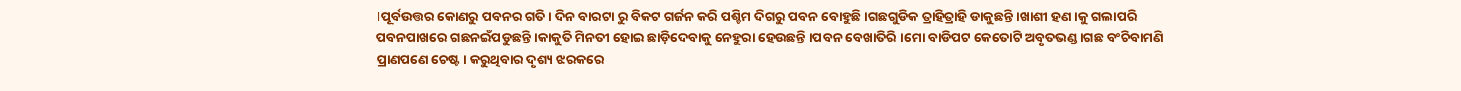।ପୂର୍ବଉତ୍ତର କୋଣରୁ ପବନର ଗତି । ଦିନ ବାରଟା ରୁ ବିକଟ ଗର୍ଜନ କରି ପଶ୍ଚିମ ଦିଗରୁ ପବନ ବୋହୁଛି ।ଗଛଗୁଡିକ ତ୍ରାହିତ୍ରାହି ଡାକୁଛନ୍ତି ।ଖାଶୀ ହଣ।କୁ ଗଲାପରି ପବନପାଖରେ ଗଛନଇଁପଡୁଛନ୍ତି ।କାକୁତି ମିନତୀ ହୋଇ ଛାଡ଼ିଦେବାକୁ ନେହୁରା ହେଉଛନ୍ତି ।ପବନ ବେଖାତିରି ।ମୋ ବାଡିପଟ କେତୋଟି ଅବୃତଭଣ୍ଡ।ଗଛ ବଂଚିବାମଣି ପ୍ରାଣପଣେ ଚେଷ୍ଟ। କରୁଥିବାର ଦୃଶ୍ୟ ଝରକରେ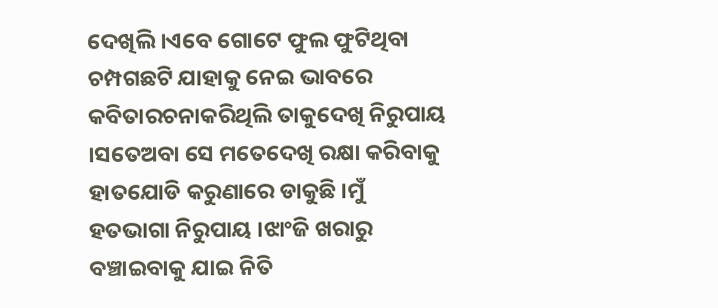ଦେଖିଲି ।ଏବେ ଗୋଟେ ଫୁଲ ଫୁଟିଥିବା ଚମ୍ପଗଛଟି ଯାହାକୁ ନେଇ ଭାବରେ କବିତାରଚନାକରିଥିଲି ତାକୁଦେଖି ନିରୁପାୟ ।ସତେଅବା ସେ ମତେଦେଖି ରକ୍ଷା କରିବାକୁ ହାତଯୋଡି କରୁଣାରେ ଡାକୁଛି ।ମୁଁ ହତଭାଗା ନିରୁପାୟ ।ଝାଂଜି ଖରାରୁ ବଞ୍ଚାଇବାକୁ ଯାଇ ନିତି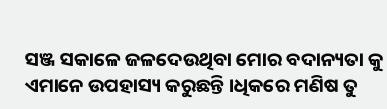ସଞ୍ଜ ସକାଳେ ଜଳଦେଉଥିବା ମୋର ବଦାନ୍ୟତା କୁ ଏମାନେ ଉପହାସ୍ୟ କରୁଛନ୍ତି ।ଧିକରେ ମଣିଷ ତୁ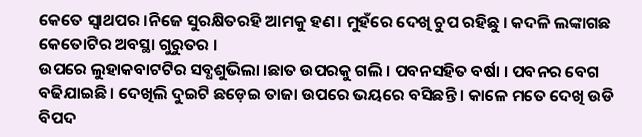କେତେ ସ୍ୱାଥପର ।ନିଜେ ସୁରକ୍ଷିତରହି ଆମକୁ ହଣ। ମୁହଁରେ ଦେଖି ଚୁପ ରହିଛୁ । କଦଳି ଲଙ୍କାଗଛ କେତୋଟିର ଅବସ୍ଥା ଗୁରୁତର ।
ଉପରେ ଲୁହାକବାଟଟିର ସବ୍ଧଶୁଭିଲା ।ଛାତ ଉପରକୁ ଗଲି । ପବନସହିତ ବର୍ଷା । ପବନର ବେଗ ବଢିଯାଇଛି । ଦେଖିଲି ଦୁଇଟି ଛଡ଼େଇ ତାଜା ଉପରେ ଭୟରେ ବସିଛନ୍ତି । କାଳେ ମତେ ଦେଖି ଉଡି ବିପଦ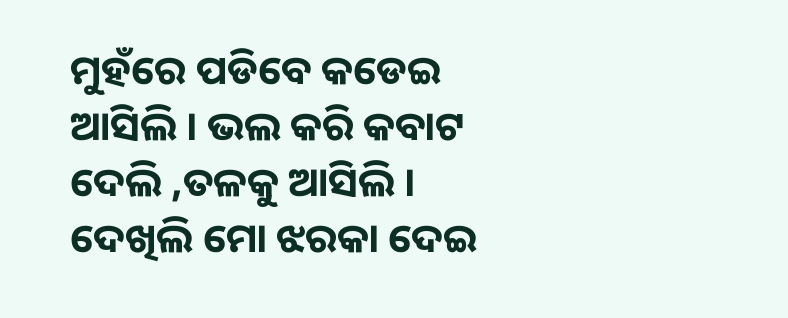ମୁହଁରେ ପଡିବେ କଡେଇ ଆସିଲି । ଭଲ କରି କବାଟ ଦେଲି ,ତଳକୁ ଆସିଲି । ଦେଖିଲି ମୋ ଝରକା ଦେଇ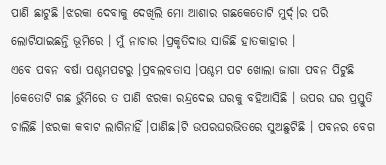ପାଣି ଛାଟୁଛି ।ଝରକା ଦେବାକୁ ଦେଖିଲି ମୋ ଆଶାର ଗଛକେତୋଟି ମୁର୍ଦ୍।ର ପରି ଲୋଟିଯାଇଛନ୍ତି ଭୂମିରେ । ମୁଁ ନାଚାର ।ପ୍ରକୃତିଦାଉ ସାଜିଛି ହାତକାହାର ।
ଏବେ ପବନ ବର୍ଷା ପଶ୍ଚମପଟରୁ ।ପ୍ରବଲବତାସ ।ପଶ୍ଚମ ପଟ ଖୋଲା ଜାଗା ପବନ ପିଟୁଛି ।କେତୋଟି ଗଛ ଭୁଁମିରେ ତ ପାଣି ଝରକା ରନ୍ଦ୍ରଦେଇ ଘରକୁ ବହିଆସିଛି । ଉପର ଘର ପ୍ରସ୍ତୁତି ଚାଲିଛି ।ଝରକା କବାଟ ଲାଗିନାହିଁ ।ପାଣିଛ।ଟି ଉପରଘରଭିତରେ ସୁଅଛୁଟିଛି । ପବନର ବେଗ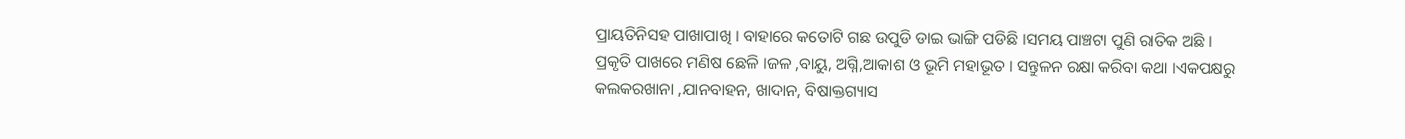ପ୍ରାୟତିନିସହ ପାଖାପାଖି । ବାହାରେ କତୋଟି ଗଛ ଉପୁଡି ଡାଇ ଭାଙ୍ଗି ପଡିଛି ।ସମୟ ପାଞ୍ଚଟା ପୁଣି ରାତିକ ଅଛି ।
ପ୍ରକୃତି ପାଖରେ ମଣିଷ ଛେଳି ।ଜଳ ,ବାୟୁ, ଅଗ୍ନି,ଆକାଶ ଓ ଭୂମି ମହାଭୂତ । ସନ୍ତୁଳନ ରକ୍ଷା କରିବା କଥା ।ଏକପକ୍ଷରୁ କଲକରଖାନା ,ଯାନବାହନ, ଖାଦାନ, ବିଷାକ୍ତଗ୍ୟାସ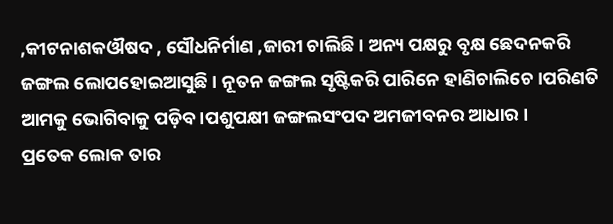,କୀଟନାଶକଔଷଦ , ସୌଧନିର୍ମାଣ ,ଜାରୀ ଚାଲିଛି । ଅନ୍ୟ ପକ୍ଷରୁ ବୃକ୍ଷ ଛେଦନକରି ଜଙ୍ଗଲ ଲୋପହୋଇଆସୁଛି । ନୂତନ ଜଙ୍ଗଲ ସୃଷ୍ଟିକରି ପାରିନେ ହାଣିଚାଲିଚେ।ପରିଣତି ଆମକୁ ଭୋଗିବାକୁ ପଡ଼ିବ ।ପଶୁପକ୍ଷୀ ଜଙ୍ଗଲସଂପଦ ଅମଜୀବନର ଆଧାର ।
ପ୍ରତେକ ଲୋକ ତାର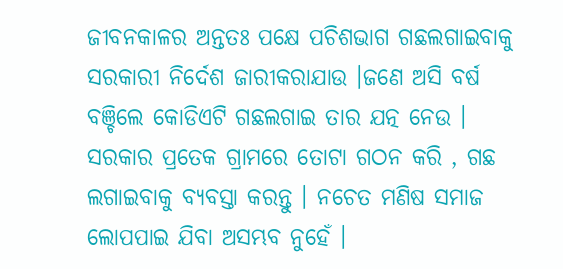ଜୀବନକାଳର ଅନ୍ତତଃ ପକ୍ଷେ ପଚିଶଭାଗ ଗଛଲଗାଇବାକୁ ସରକାରୀ ନିର୍ଦେଶ ଜାରୀକରାଯାଉ ।ଜଣେ ଅସି ବର୍ଷ ବଞ୍ଚିଲେ କୋଡିଏଟି ଗଛଲଗାଇ ତାର ଯତ୍ନ ନେଉ । ସରକାର ପ୍ରତେକ ଗ୍ରାମରେ ତୋଟା ଗଠନ କରି , ଗଛ ଲଗାଇବାକୁ ବ୍ୟବସ୍ତା କରନ୍ତୁ । ନଚେତ ମଣିଷ ସମାଜ ଲୋପପାଇ ଯିବା ଅସମ୍ଭବ ନୁହେଁ ।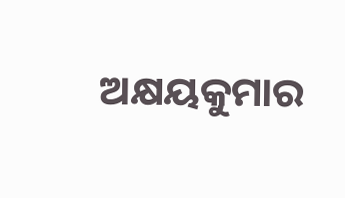ଅକ୍ଷୟକୁମାର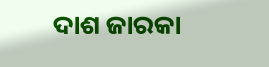ଦାଶ ଜାରକା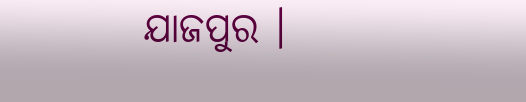ଯାଜପୁର ।